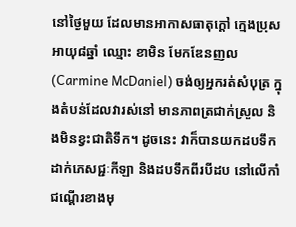នៅថ្ងៃមួយ ដែលមានអាកាសធាតុក្តៅ ក្មេងប្រុសអាយុ៨ឆ្នាំ ឈ្មោះ ខាមិន មែកឌែនញល(Carmine McDaniel) ចង់ឲ្យអ្នករត់សំបុត្រ ក្នុងតំបន់ដែលវារស់នៅ មានភាពត្រជាក់ស្រួល និងមិនខ្វះជាតិទឹក។ ដូចនេះ វាក៏បានយកដបទឹកដាក់ភេសជ្ជៈកីឡា និងដបទឹកពីរបីដប នៅលើកាំជណ្តើរខាងមុ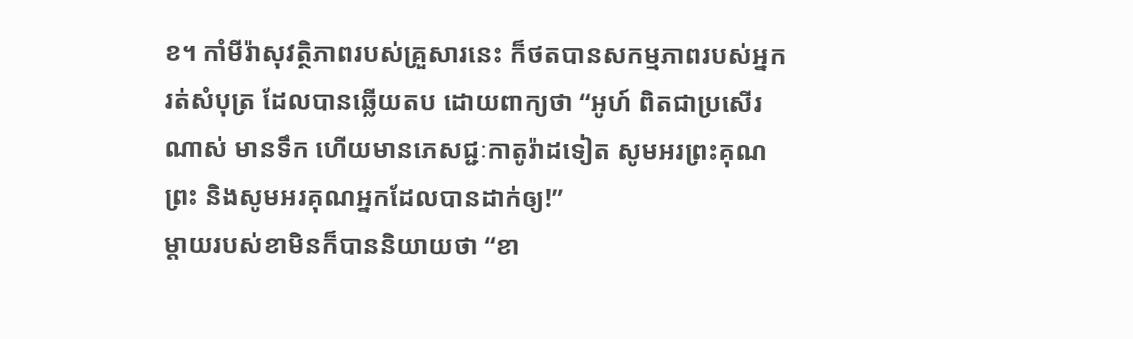ខ។ កាំមីរ៉ាសុវត្ថិភាពរបស់គ្រួសារនេះ ក៏ថតបានសកម្មភាពរបស់អ្នករត់សំបុត្រ ដែលបានឆ្លើយតប ដោយពាក្យថា “អូហ៍ ពិតជាប្រសើរណាស់ មានទឹក ហើយមានភេសជ្ជៈកាតូរ៉ាដទៀត សូមអរព្រះគុណព្រះ និងសូមអរគុណអ្នកដែលបានដាក់ឲ្យ!”
ម្តាយរបស់ខាមិនក៏បាននិយាយថា “ខា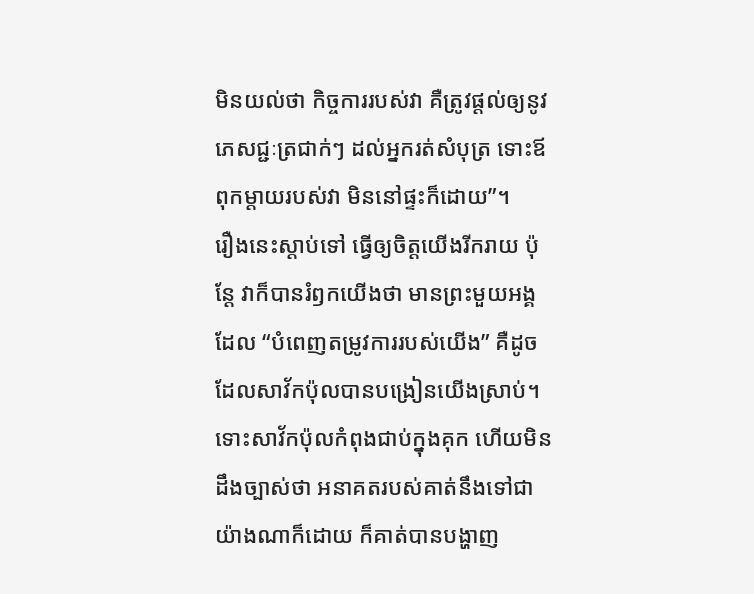មិនយល់ថា កិច្ចការរបស់វា គឺត្រូវផ្តល់ឲ្យនូវភេសជ្ជៈត្រជាក់ៗ ដល់អ្នករត់សំបុត្រ ទោះឪពុកម្តាយរបស់វា មិននៅផ្ទះក៏ដោយ”។
រឿងនេះស្តាប់ទៅ ធ្វើឲ្យចិត្តយើងរីករាយ ប៉ុន្តែ វាក៏បានរំឭកយើងថា មានព្រះមួយអង្គ ដែល “បំពេញតម្រូវការរបស់យើង” គឺដូចដែលសាវ័កប៉ុលបានបង្រៀនយើងស្រាប់។ ទោះសាវ័កប៉ុលកំពុងជាប់ក្នុងគុក ហើយមិនដឹងច្បាស់ថា អនាគតរបស់គាត់នឹងទៅជាយ៉ាងណាក៏ដោយ ក៏គាត់បានបង្ហាញ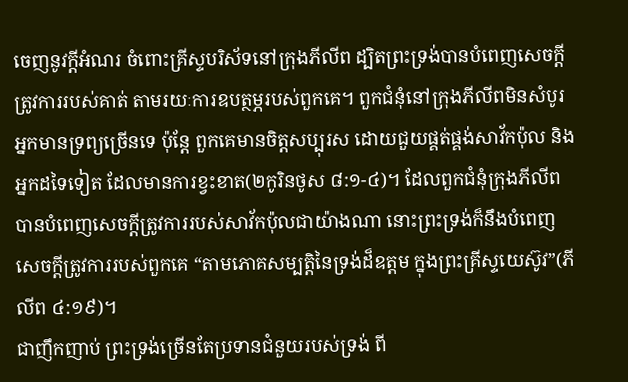ចេញនូវក្តីអំណរ ចំពោះគ្រីស្ទបរិស័ទនៅក្រុងភីលីព ដ្បិតព្រះទ្រង់បានបំពេញសេចក្តីត្រូវការរបស់គាត់ តាមរយៈការឧបត្ថម្ភរបស់ពួកគេ។ ពួកជំនុំនៅក្រុងភីលីពមិនសំបូរអ្នកមានទ្រព្យច្រើនទេ ប៉ុន្តែ ពួកគេមានចិត្តសប្បុរស ដោយជួយផ្គត់ផ្គង់សាវ័កប៉ុល និងអ្នកដទៃទៀត ដែលមានការខ្វះខាត(២កូរិនថូស ៨:១-៤)។ ដែលពួកជំនុំក្រុងភីលីពបានបំពេញសេចក្តីត្រូវការរបស់សាវ័កប៉ុលជាយ៉ាងណា នោះព្រះទ្រង់ក៏នឹងបំពេញសេចក្តីត្រូវការរបស់ពួកគេ “តាមភោគសម្បត្តិនៃទ្រង់ដ៏ឧត្តម ក្នុងព្រះគ្រីស្ទយេស៊ូវ”(ភីលីព ៤:១៩)។
ជាញឹកញាប់ ព្រះទ្រង់ច្រើនតែប្រទានជំនួយរបស់ទ្រង់ ពី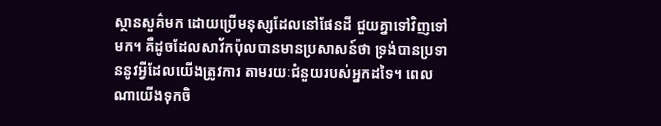ស្ថានសួគ៌មក ដោយប្រើមនុស្សដែលនៅផែនដី ជួយគ្នាទៅវិញទៅមក។ គឺដូចដែលសាវ័កប៉ុលបានមានប្រសាសន៍ថា ទ្រង់បានប្រទាននូវអ្វីដែលយើងត្រូវការ តាមរយៈជំនួយរបស់អ្នកដទៃ។ ពេលណាយើងទុកចិ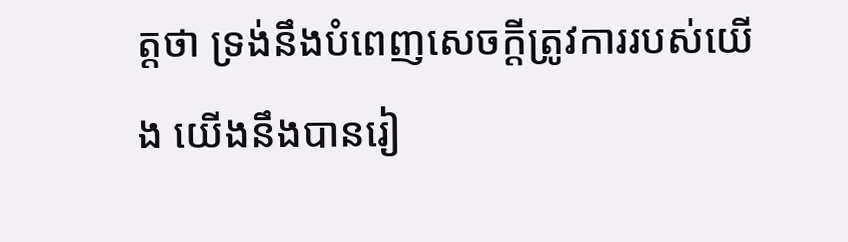ត្តថា ទ្រង់នឹងបំពេញសេចក្តីត្រូវការរបស់យើង យើងនឹងបានរៀ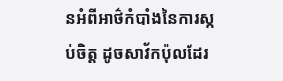នអំពីអាថ៌កំបាំងនៃការស្កប់ចិត្ត ដូចសាវ័កប៉ុលដែរ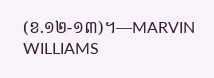(ខ.១២-១៣)។—MARVIN WILLIAMS